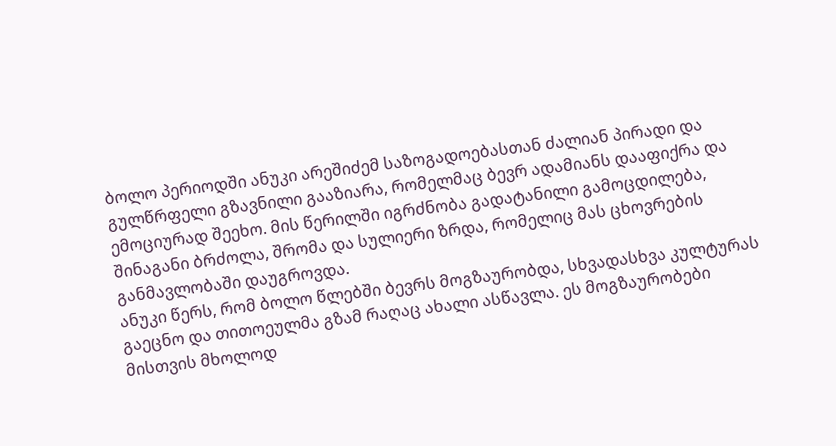ბოლო პერიოდში ანუკი არეშიძემ საზოგადოებასთან ძალიან პირადი და გულწრფელი გზავნილი გააზიარა, რომელმაც ბევრ ადამიანს დააფიქრა და ემოციურად შეეხო. მის წერილში იგრძნობა გადატანილი გამოცდილება, შინაგანი ბრძოლა, შრომა და სულიერი ზრდა, რომელიც მას ცხოვრების განმავლობაში დაუგროვდა.
ანუკი წერს, რომ ბოლო წლებში ბევრს მოგზაურობდა, სხვადასხვა კულტურას გაეცნო და თითოეულმა გზამ რაღაც ახალი ასწავლა. ეს მოგზაურობები მისთვის მხოლოდ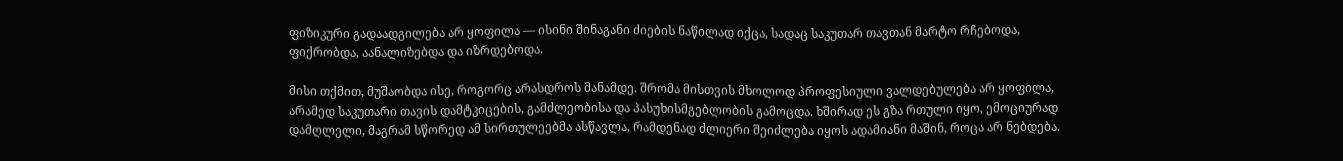ფიზიკური გადაადგილება არ ყოფილა — ისინი შინაგანი ძიების ნაწილად იქცა, სადაც საკუთარ თავთან მარტო რჩებოდა, ფიქრობდა, აანალიზებდა და იზრდებოდა.

მისი თქმით, მუშაობდა ისე, როგორც არასდროს მანამდე. შრომა მისთვის მხოლოდ პროფესიული ვალდებულება არ ყოფილა, არამედ საკუთარი თავის დამტკიცების, გამძლეობისა და პასუხისმგებლობის გამოცდა. ხშირად ეს გზა რთული იყო, ემოციურად დამღლელი, მაგრამ სწორედ ამ სირთულეებმა ასწავლა, რამდენად ძლიერი შეიძლება იყოს ადამიანი მაშინ, როცა არ ნებდება.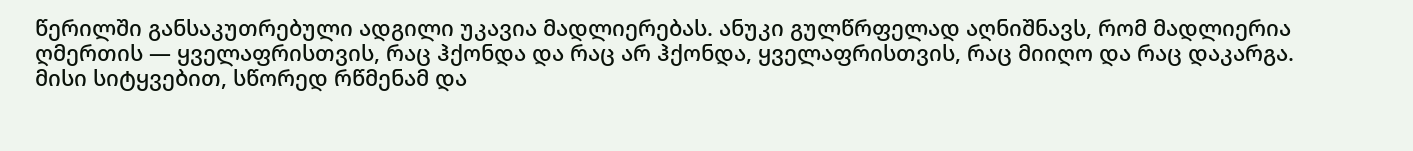წერილში განსაკუთრებული ადგილი უკავია მადლიერებას. ანუკი გულწრფელად აღნიშნავს, რომ მადლიერია ღმერთის — ყველაფრისთვის, რაც ჰქონდა და რაც არ ჰქონდა, ყველაფრისთვის, რაც მიიღო და რაც დაკარგა. მისი სიტყვებით, სწორედ რწმენამ და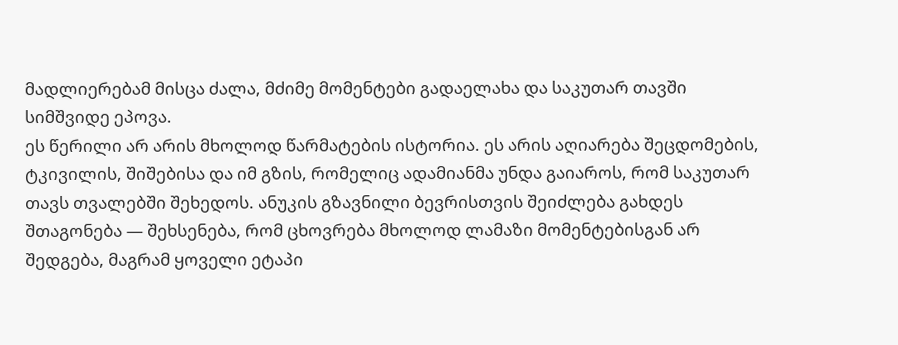მადლიერებამ მისცა ძალა, მძიმე მომენტები გადაელახა და საკუთარ თავში სიმშვიდე ეპოვა.
ეს წერილი არ არის მხოლოდ წარმატების ისტორია. ეს არის აღიარება შეცდომების, ტკივილის, შიშებისა და იმ გზის, რომელიც ადამიანმა უნდა გაიაროს, რომ საკუთარ თავს თვალებში შეხედოს. ანუკის გზავნილი ბევრისთვის შეიძლება გახდეს შთაგონება — შეხსენება, რომ ცხოვრება მხოლოდ ლამაზი მომენტებისგან არ შედგება, მაგრამ ყოველი ეტაპი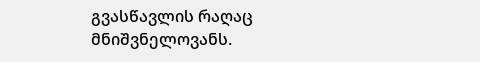გვასწავლის რაღაც მნიშვნელოვანს.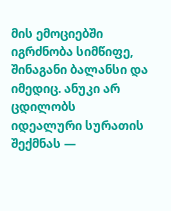მის ემოციებში იგრძნობა სიმწიფე, შინაგანი ბალანსი და იმედიც. ანუკი არ ცდილობს იდეალური სურათის შექმნას —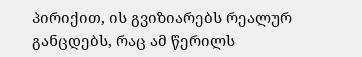პირიქით, ის გვიზიარებს რეალურ განცდებს, რაც ამ წერილს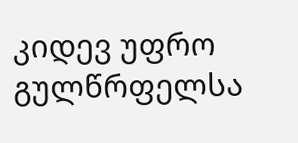კიდევ უფრო გულწრფელსა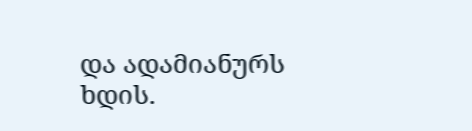და ადამიანურს ხდის.